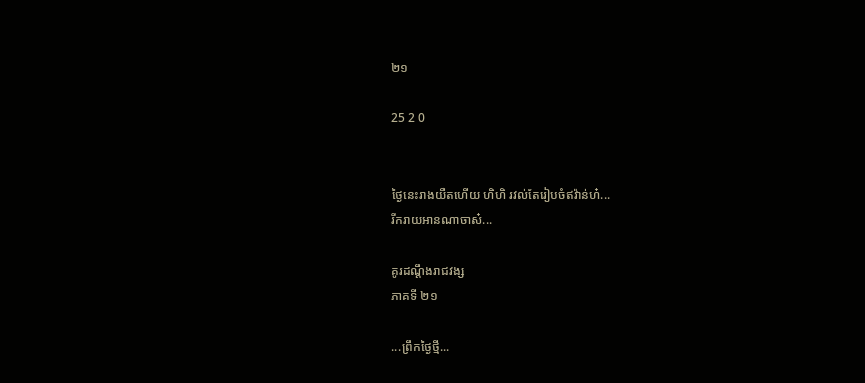២១

25 2 0


ថ្ងៃនេះរាងយឺតហើយ ហិហិ រវល់តែរៀបចំឥវ៉ាន់ហ៎...
រីករាយអានណាចាស៎...

គូរដណ្តឹងរាជវង្ស
ភាគទី ២១

...ព្រឹកថ្ងៃថ្មី...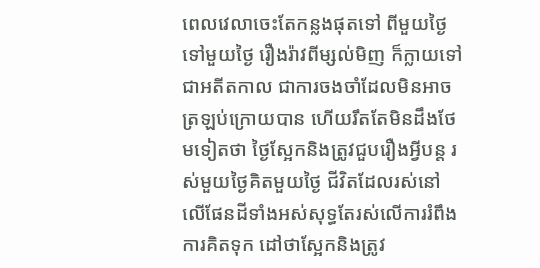ពេលវេលាចេះតែកន្លងផុតទៅ ពីមួយថ្ងៃទៅមួយថ្ងៃ រឿងរ៉ាវពីម្សល់មិញ ក៏ក្លាយទៅជាអតីតកាល ជាការចងចាំដែលមិនអាចត្រឡប់ក្រោយបាន ហើយរឹតតែមិនដឹងថែមទៀតថា ថ្ងៃស្អែកនិងត្រូវជួបរឿងអ្វីបន្ត រស់មួយថ្ងៃគិតមួយថ្ងៃ ជីវិតដែលរស់នៅលើផែនដីទាំងអស់សុទ្ធតែរស់លើការរំពឹងការគិតទុក ដៅថាស្អែកនិងត្រូវ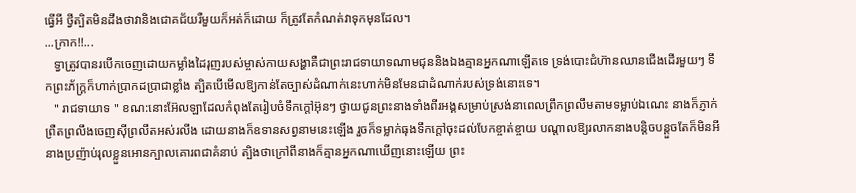ធ្វើអី ថ្វីត្បិតមិនដឹងថាវានិងជោគជ័យរឺមួយក៏អត់ក៏ដោយ ក៏ត្រូវតែកំណត់វាទុកមុនដែល។
...ក្រាក!!...
   ទ្វាត្រូវបានរបើកចេញដោយកម្លាំងដៃរុញរបស់ម្ចាស់កាយសង្ហាគឺជាព្រះរាជទាយាទណាមជុននិងឯងគ្មានអ្នកណាឡើតទេ ទ្រង់បោះជំហ៊ានឈានជើងដើរមួយៗ ទឹកព្រះភ័ក្ត្រក៏ហាក់ប្រាកដប្រាជាខ្លាំង ត្បិតបើមើលឱ្យកាន់តែច្បាស់ដំណាក់នេះហាក់មិនមែនជាដំណាក់របស់ទ្រង់នោះទេ។
   " រាជទាយាទ " ខណ:នោះអ៊ែលឡាដែលកំពុងតែរៀបចំទឹកក្តៅអ៊ុនៗ ថ្វាយជូនព្រះនាងទាំងពីរអង្គសម្រាប់ស្រង់នាពេលព្រឹកព្រលឹមតាមទម្លាប់ឯណេះ នាងក៏ភ្ញាក់ព្រឺតព្រលឹងចេញស៊ីព្រលឹតអស់រលីង ដោយនាងក៏ឧទានសព្វនាមនេះឡើង រួចក៏ទម្លាក់ធុងទឹកក្តៅចុះដល់បែកខ្ចាត់ខ្ចាយ បណ្តាលឱ្យរលាកនាងបន្តិចបន្តួចតែក៏មិនអី នាងប្រញ៉ាប់រុលខ្លួនអោនក្បាលគោរពជាគំនាប់ ត្បិងថាក្រៅពីនាងក៏គ្មានអ្នកណាឃើញនោះឡើយ ព្រះ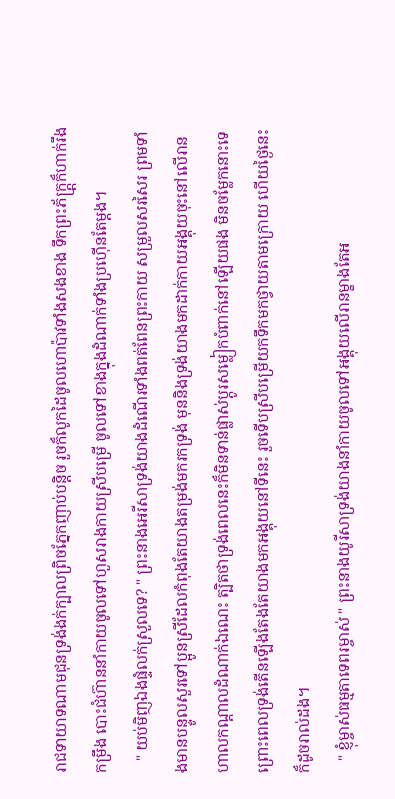រាជទាយាទណាមជុនទ្រង់ងក់ក្បាលព្រិចភ្នែកញាប់បន្តិច រួចក៏លូកដៃចូលហោប៉ាវទាំងសងខាង ទឹកព្រះភ័ក្ត្ត្រក៏ហាក់រឹងកម្រឹង បោះជំហ៊ាននាំកាយចូលទៅហួសរាងកាយស្រីបម្រើ ចូលទៅខាងក្នុងដំណាក់ទាំងប្រហ៊ើនតែម្តង។
   " យប់មិញឯងផ្ទំលក់ស្រួលទេ? " ព្រះនាងអេរីសាទ្រង់យាងដំណើរទាំងពត់ពែនព្រះកាយ សម្រួលសរសៃរ ព្រមទាំងមានបន្ទូលសួរទៅប្អូនស្រីដែលកំពុងតែយាងតម្រង់មករកទ្រង់ មុននិងទ្រង់យាងមកដាក់កាយអង្គុយចុះនៅលើរានហាលកណ្តាលដំណាក់ឯណេះ ត្បិតថាទ្រង់ពេលនេះក៏មិនទាន់ផ្លាស់ប្តូរសម្លៀកបំពាក់នៅឡើយផង មិនចម្លែកនោះទេ ព្រោះពេលទ្រង់តើនឡើងតែងតែយាងមកអង្គុយនៅទីនេះ រួចទើបស្រីបម្រើយកទឹកមកថ្វាយតាមក្រោយ ហើយថ្ងៃនេះក៏ដូចរាល់ដង។
   " ខ្ញុំម្ចាស់ធម្មតាទេពរម្ចាស់ " ព្រះនាងយូរីសាទ្រង់យាងនាំកាយចូលទៅអង្គុយលើរានម្ខាងតែអ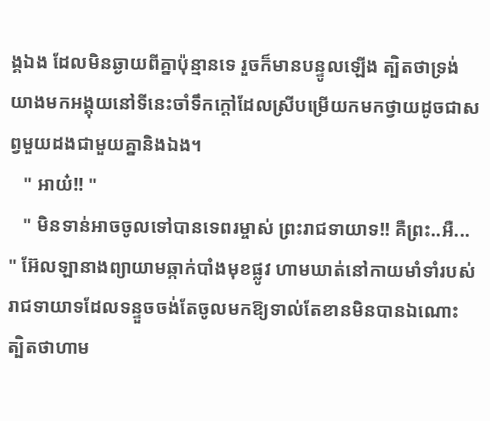ង្គឯង ដែលមិនឆ្ងាយពីគ្នាប៉ុន្មានទេ រួចក៏មានបន្ទូលឡើង ត្បិតថាទ្រង់យាងមកអង្គុយនៅទីនេះចាំទឹកក្តៅដែលស្រីបម្រើយកមកថ្វាយដូចជាសព្វមួយដងជាមួយគ្នានិងឯង។
   " អាយ៎!! "
   " មិនទាន់អាចចូលទៅបានទេពរម្ចាស់ ព្រះរាជទាយាទ!! គឺព្រះ..អឺ... " អ៊ែលឡានាងព្យាយាមឆ្កាក់បាំងមុខផ្លូវ ហាមឃាត់នៅកាយមាំទាំរបស់រាជទាយាទដែលទន្ទួចចង់តែចូលមកឱ្យទាល់តែខានមិនបានឯណោះ ត្បិតថាហាម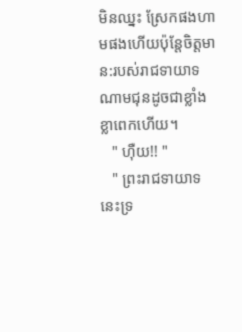មិនឈ្នះ ស្រែកផងហាមផងហើយប៉ុន្តែចិត្តមាន:របស់រាជទាយាទណាមជុនដូចជាខ្លាំងខ្លាពេកហើយ។
   " ហ៊ឺយ!! "
   " ព្រះរាជទាយាទ នេះទ្រ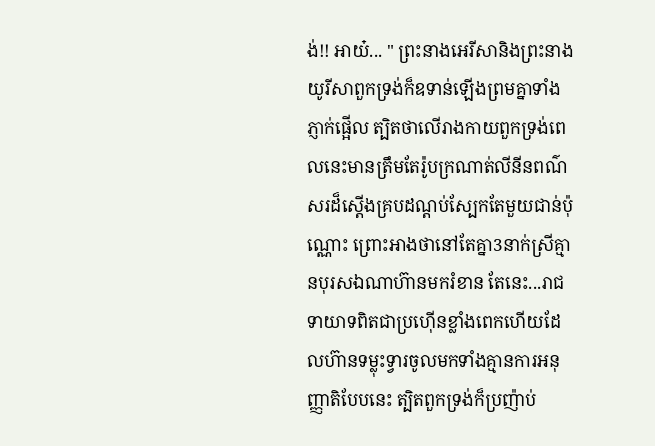ង់!! អាយ៎... " ព្រះនាងអេរីសានិងព្រះនាងយូរីសាពួកទ្រង់ក៏ឧទាន់ឡើងព្រមគ្នាទាំងភ្ញាក់ផ្អើល ត្បិតថាលើរាងកាយពួកទ្រង់ពេលនេះមានត្រឹមតែរ៉ូបក្រណាត់លីនីនពណ៌សរដ៏ស្តើងគ្របដណ្តប់ស្បែកតែមួយជាន់ប៉ុណ្ណោះ ព្រោះអាងថានៅតែគ្នា3នាក់ស្រីគ្មានបុរសឯណាហ៊ានមករំខាន តែនេះ...រាជទាយាទពិតជាប្រហ៊ើនខ្លាំងពេកហើយដែលហ៊ានទម្លុះទ្វារចូលមកទាំងគ្មានការអនុញ្ញាតិបែបនេះ ត្បិតពួកទ្រង់ក៏ប្រញ៉ាប់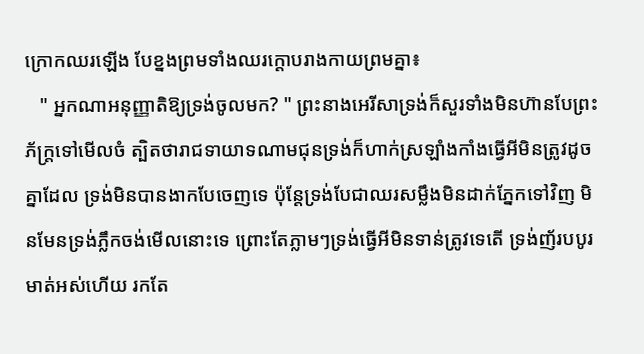ក្រោកឈរឡើង បែខ្នងព្រមទាំងឈរក្តោបរាងកាយព្រមគ្នា៖
   " អ្នកណាអនុញ្ញាតិឱ្យទ្រង់ចូលមក? " ព្រះនាងអេរីសាទ្រង់ក៏សួរទាំងមិនហ៊ានបែព្រះភ័ក្ត្រទៅមើលចំ ត្បិតថារាជទាយាទណាមជុនទ្រង់ក៏ហាក់ស្រឡាំងកាំងធ្វើអីមិនត្រូវដូចគ្នាដែល ទ្រង់មិនបានងាកបែចេញទេ ប៉ុន្តែទ្រង់បែជាឈរសម្លឹងមិនដាក់ភ្នែកទៅវិញ មិនមែនទ្រង់ភ្លឹកចង់មើលនោះទេ ព្រោះតែភ្លាមៗទ្រង់ធ្វើអីមិនទាន់ត្រូវទេតើ ទ្រង់ញ័របបូរមាត់អស់ហើយ រកតែ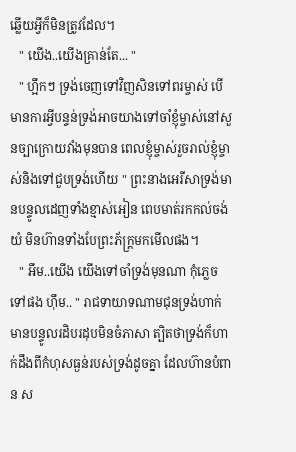ឆ្លើយអ្វីក៏មិនត្រូវដែល។
   " យើង..យើងគ្រាន់តែ... "
   " ហ្អឹកៗ ទ្រង់ចេញទៅវិញសិនទៅពរម្ចាស់ បើមានការអ្វីបន្ទន់ទ្រង់អាចយាងទៅចាំខ្ញុំម្ចាស់នៅសួនច្បាក្រោយវាំងមុនបាន ពេលខ្ញុំម្ចាស់រួចរាល់ខ្ញុំម្ចាស់និងទៅជួបទ្រង់ហើយ " ព្រះនាងអេរីសាទ្រង់មានបន្ទូលដេញទាំងខ្មាស់អៀន ពេបមាត់រកកល់ចង់យំ មិនហ៊ានទាំងបែព្រះភ័ក្ត្រមកមើលផង។
   " អឹម..យើង យើងទៅចាំទ្រង់មុនណា កុំភ្លេចទៅផង ហ៊ឹម.. " រាជទាយាទណាមជុនទ្រង់ហាក់មានបន្ទូលរដិបរដុបមិនចំភាសា ត្បិតថាទ្រង់ក៏ហាក់ដឹងពីកំហុសធ្ងន់របស់ទ្រង់ដូចគ្នា ដែលហ៊ានបំពាន ស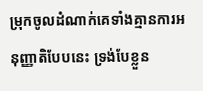ម្រុកចូលដំណាក់គេទាំងគ្មានការអនុញ្ញាតិបែបនេះ ទ្រង់បែខ្លួន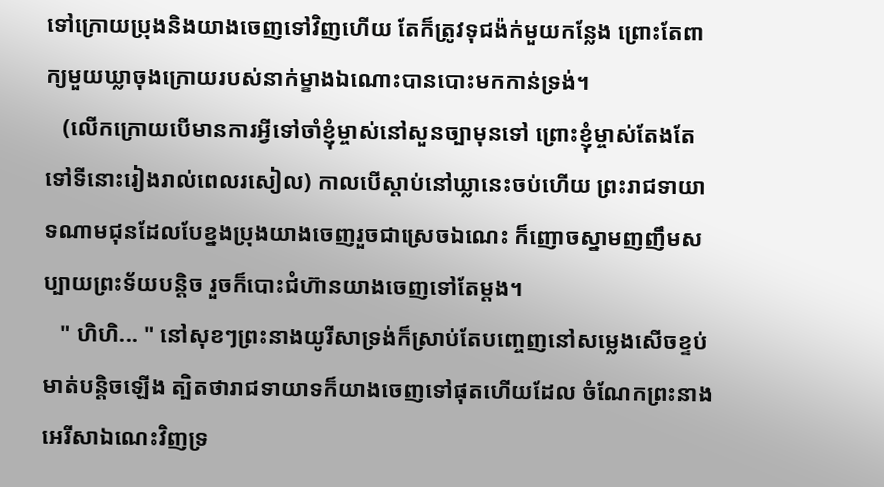ទៅក្រោយប្រុងនិងយាងចេញទៅវិញហើយ តែក៏ត្រូវទុជង៉ក់មួយកន្លែង ព្រោះតែពាក្យមួយឃ្លាចុងក្រោយរបស់នាក់ម្ខាងឯណោះបានបោះមកកាន់ទ្រង់។
   (លើកក្រោយបើមានការអ្វីទៅចាំខ្ញុំម្ចាស់នៅសួនច្បាមុនទៅ ព្រោះខ្ញុំម្ចាស់តែងតែទៅទីនោះរៀងរាល់ពេលរសៀល) កាលបើស្តាប់នៅឃ្លានេះចប់ហើយ ព្រះរាជទាយាទណាមជុនដែលបែខ្នងប្រុងយាងចេញរួចជាស្រេចឯណេះ ក៏ញោចស្នាមញញឹមសប្បាយព្រះទ័យបន្តិច រួចក៏បោះជំហ៊ានយាងចេញទៅតែម្តង។
   " ហិហិ... " នៅសុខៗព្រះនាងយូរីសាទ្រង់ក៏ស្រាប់តែបញ្ចេញនៅសម្លេងសើចខ្ទប់មាត់បន្តិចឡើង ត្បិតថារាជទាយាទក៏យាងចេញទៅផុតហើយដែល ចំណែកព្រះនាងអេរីសាឯណេះវិញទ្រ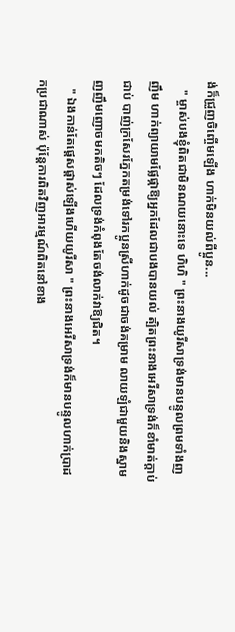ង់ក៏ជ្រួញចិញ្ចើមឡើង ហាក់មិនយល់ពីប្អូន...
   " ម្ចាស់បងខ្ញុំពិតជាមិនណយនោះទេ ហិហិ " ព្រះនាងយូរីសាទ្រង់មានបន្ទូលព្រមទាំងញញឹម ហាក់ព្យាយាមផ្លែផ្កាឱ្យអ្នកដែលជាបងបានយល់ ត្បិតព្រះនាងអេរីសាទ្រង់ក៏ខាំមាត់ក្តាប់ជាប់ បាញ់ក្រសែរភ្នែកតម្រង់ទៅរកប្អូនស្រីហាក់ដូចជាចង់គម្រាម លាយឡំជាមួយនិងស្នាមញញឹមញោចមកតិចៗ ដែលទ្រង់កំពុងតែចង់លាក់វាឱ្យជិត។
   " ឯងកាន់តែផ្តេសផ្តាស់ឡើងហើយយូរីសា " ព្រះនាងអេរីសាទ្រង់ក៏មានបន្ទូលហាក់ប្រាដកប្រជាណាស់ ប៉ុន្តែការពិតវិញអារម្មណ៍ពិតនៅខាង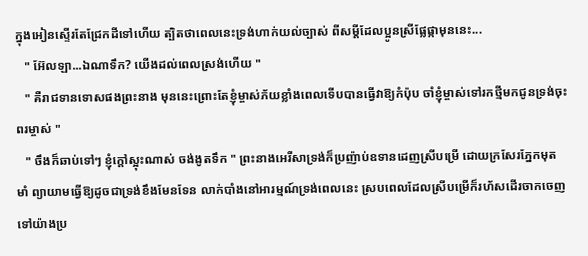ក្នុងអៀនស្ទើរតែជ្រែកដីទៅហើយ ត្បិតថាពេលនេះទ្រង់ហាក់យល់ច្បាស់ ពីសម្តីដែលប្អូនស្រីផ្លែផ្កាមុននេះ...
   " អ៊ែលឡា...ឯណាទឹក? យើងដល់ពេលស្រង់ហើយ "
   " គឺរាជទានទោសផងព្រះនាង មុននេះព្រោះតែខ្ញុំម្ចាស់ភ័យខ្លាំងពេលទើបបានធ្វើវាឱ្យកំប៉ុប ចាំខ្ញុំម្ចាស់ទៅរកថ្មីមកជូនទ្រង់ចុះពរម្ចាស់ "
   " ចឹងក៏ឆាប់ទៅៗ ខ្ញុំក្តៅស្អុះណាស់ ចង់ងូតទឹក " ព្រះនាងអេរីសាទ្រង់ក៏ប្រញ៉ាប់ឧទានដេញស្រីបម្រើ ដោយក្រសែរភ្នែកមុតមាំ ព្យាយាមធ្វើឱ្យដូចជាទ្រង់ខឹងមែនទែន លាក់បាំងនៅអារម្មណ៍ទ្រង់ពេលនេះ ស្របពេលដែលស្រីបម្រើក៏រហ័សដើរចាកចេញទៅយ៉ាងប្រ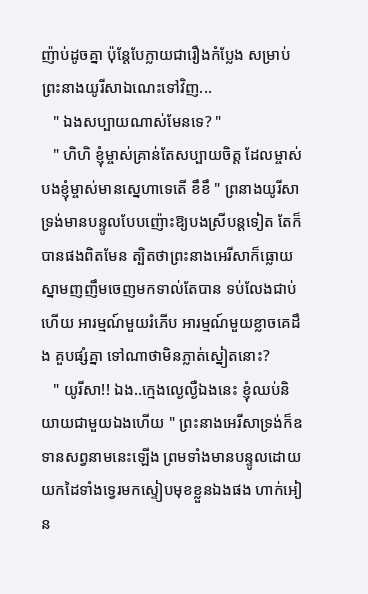ញ៉ាប់ដូចគ្នា ប៉ុន្តែបែក្លាយជារឿងកំប្លែង សម្រាប់ព្រះនាងយូរីសាឯណេះទៅវិញ...
   " ឯងសប្បាយណាស់មែនទេ? "
   " ហិហិ ខ្ញុំម្ចាស់គ្រាន់តែសប្បាយចិត្ត ដែលម្ចាស់បងខ្ញុំម្ចាស់មានស្នេហាទេតើ ខឹខឹ " ព្រនាងយូរីសាទ្រង់មានបន្ទូលបែបញ៉ោះឱ្យបងស្រីបន្តទៀត តែក៏បានផងពិតមែន ត្បិតថាព្រះនាងអេរីសាក៏ធ្លោយស្នាមញញឹមចេញមកទាល់តែបាន ទប់លែងជាប់ហើយ អារម្មណ៍មួយរំភើប អារម្មណ៍មួយខ្លាចគេដឹង គួបផ្សំគ្នា ទៅណាថាមិនភ្លាត់ស្នៀតនោះ?
   " យូរីសា!! ឯង..ក្មេងល្ងេល្ងឺឯងនេះ ខ្ញុំឈប់និយាយជាមួយឯងហើយ " ព្រះនាងអេរីសាទ្រង់ក៏ឧទានសព្វនាមនេះឡើង ព្រមទាំងមានបន្ទូលដោយយកដៃទាំងទ្វេរមកស្ទៀបមុខខ្លួនឯងផង ហាក់អៀន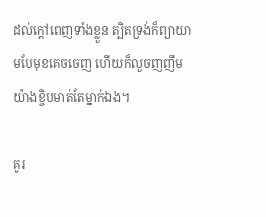ដល់ក្តៅពេញទាំងខ្លួន ត្បិតទ្រង់ក៏ព្យាយាមបែមុខគេចចេញ ហើយក៏លួចញញឹមយ៉ាងខ្ចិបមាត់តែម្នាក់ឯង។

គូរ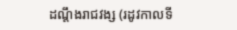ដណ្តឹងរាជវង្ស (រដូវកាលទី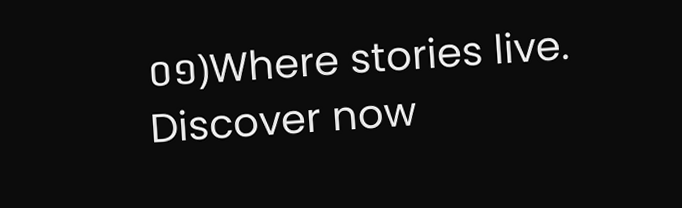០១)Where stories live. Discover now